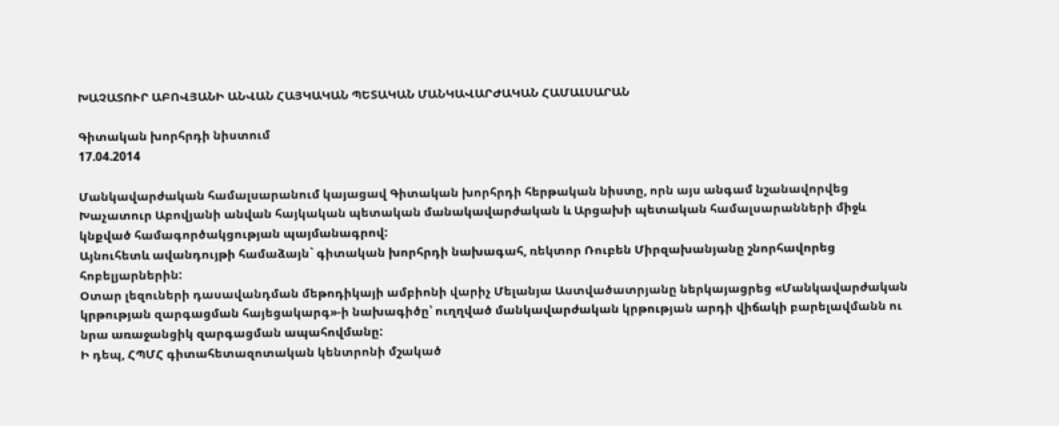ԽԱՉԱՏՈՒՐ ԱԲՈՎՅԱՆԻ ԱՆՎԱՆ ՀԱՅԿԱԿԱՆ ՊԵՏԱԿԱՆ ՄԱՆԿԱՎԱՐԺԱԿԱՆ ՀԱՄԱԼՍԱՐԱՆ

Գիտական խորհրդի նիստում
17.04.2014

Մանկավարժական համալսարանում կայացավ Գիտական խորհրդի հերթական նիստը, որն այս անգամ նշանավորվեց Խաչատուր Աբովյանի անվան հայկական պետական մանակավարժական և Արցախի պետական համալսարանների միջև կնքված համագործակցության պայմանագրով:
Այնուհետև ավանդույթի համաձայն` գիտական խորհրդի նախագահ, ռեկտոր Ռուբեն Միրզախանյանը շնորհավորեց հոբելյարներին:
Օտար լեզուների դասավանդման մեթոդիկայի ամբիոնի վարիչ Մելանյա Աստվածատրյանը ներկայացրեց «Մանկավարժական կրթության զարգացման հայեցակարգ»-ի նախագիծը՝ ուղղված մանկավարժական կրթության արդի վիճակի բարելավմանն ու նրա առաջանցիկ զարգացման ապահովմանը:
Ի դեպ, ՀՊՄՀ գիտահետազոտական կենտրոնի մշակած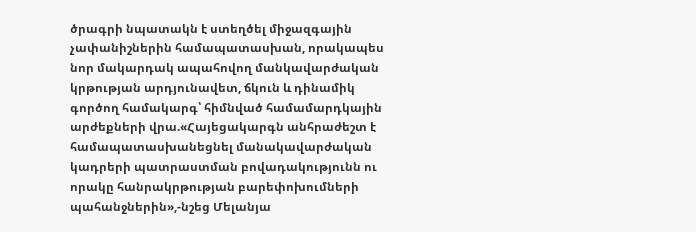ծրագրի նպատակն է ստեղծել միջազգային չափանիշներին համապատասխան, որակապես նոր մակարդակ ապահովող մանկավարժական կրթության արդյունավետ, ճկուն և դինամիկ գործող համակարգ՝ հիմնված համամարդկային արժեքների վրա.«Հայեցակարգն անհրաժեշտ է համապատասխանեցնել մանակավարժական կադրերի պատրաստման բովադակությունն ու որակը հանրակրթության բարեփոխումների պահանջներին»,-նշեց Մելանյա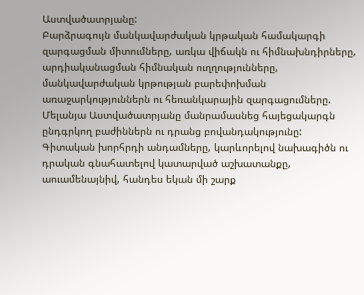Աստվածատրյանը:
Բարձրագույն մանկավարժական կրթական համակարգի զարգացման միտումները, առկա վիճակն ու հիմնախնդիրները, արդիականացման հիմնական ուղղությունները, մանկավարժական կրթության բարեփոխման առաջարկություններն ու հեռանկարային զարգացումները. Մելանյա Աստվածատրյանը մանրամասնեց հայեցակարգն ընդգրկող բաժիններն ու դրանց բովանդակությունը:
Գիտական խորհրդի անդամները, կարևորելով նախագիծն ու դրական գնահատելով կատարված աշխատանքը, աուամենայնիվ, հանդես եկան մի շարք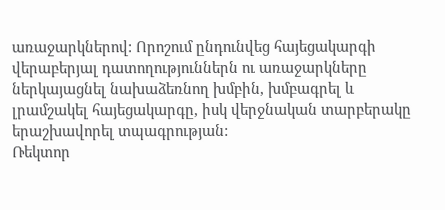առաջարկներով: Որոշում ընդունվեց հայեցակարգի վերաբերյալ դատողություններն ու առաջարկները ներկայացնել նախաձեռնող խմբին, խմբագրել և լրամշակել հայեցակարգը, իսկ վերջնական տարբերակը երաշխավորել տպագրության:
Ռեկտոր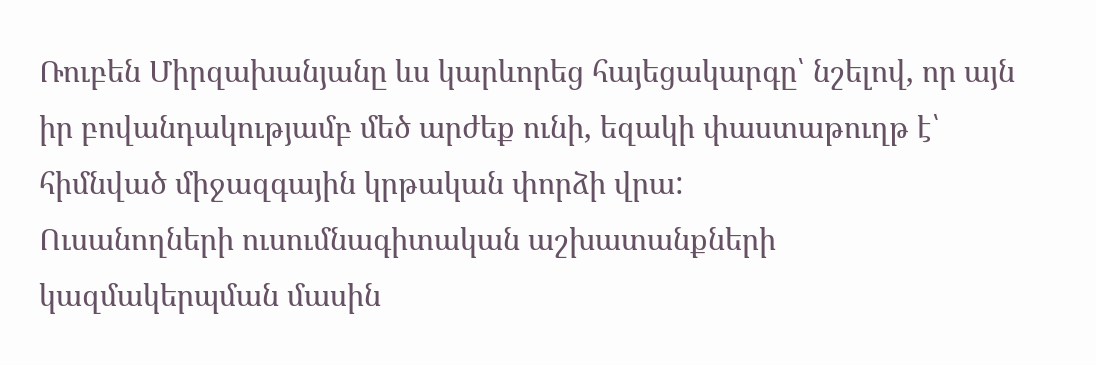Ռուբեն Միրզախանյանը ևս կարևորեց հայեցակարգը՝ նշելով, որ այն իր բովանդակությամբ մեծ արժեք ունի, եզակի փաստաթուղթ է՝ հիմնված միջազգային կրթական փորձի վրա:
Ուսանողների ուսումնագիտական աշխատանքների կազմակերպման մասին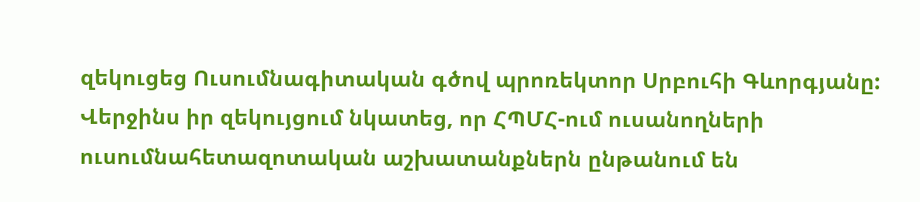զեկուցեց Ուսումնագիտական գծով պրոռեկտոր Սրբուհի Գևորգյանը:
Վերջինս իր զեկույցում նկատեց, որ ՀՊՄՀ-ում ուսանողների ուսումնահետազոտական աշխատանքներն ընթանում են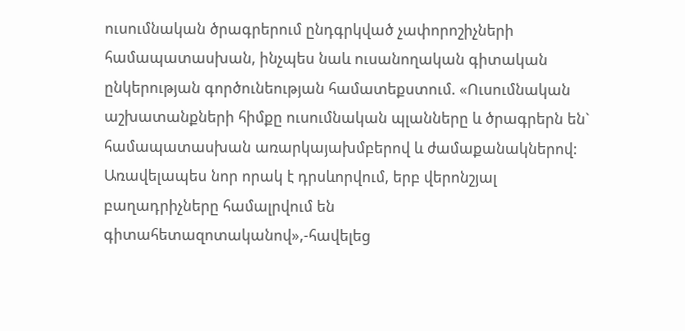ուսումնական ծրագրերում ընդգրկված չափորոշիչների համապատասխան, ինչպես նաև ուսանողական գիտական ընկերության գործունեության համատեքստում. «Ուսումնական աշխատանքների հիմքը ուսումնական պլանները և ծրագրերն են` համապատասխան առարկայախմբերով և ժամաքանակներով: Առավելապես նոր որակ է դրսևորվում, երբ վերոնշյալ բաղադրիչները համալրվում են գիտահետազոտականով»,-հավելեց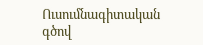Ուսումնագիտական գծով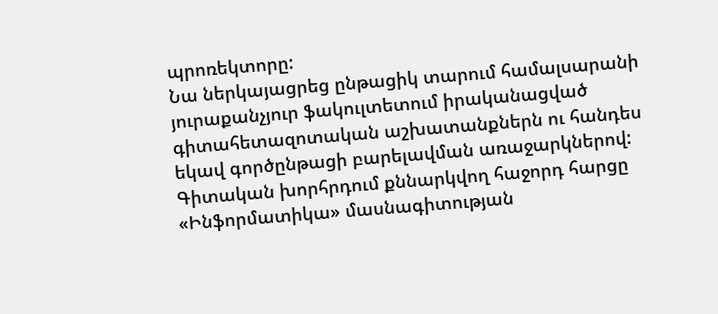պրոռեկտորը:
Նա ներկայացրեց ընթացիկ տարում համալսարանի յուրաքանչյուր ֆակուլտետում իրականացված գիտահետազոտական աշխատանքներն ու հանդես եկավ գործընթացի բարելավման առաջարկներով:
Գիտական խորհրդում քննարկվող հաջորդ հարցը «Ինֆորմատիկա» մասնագիտության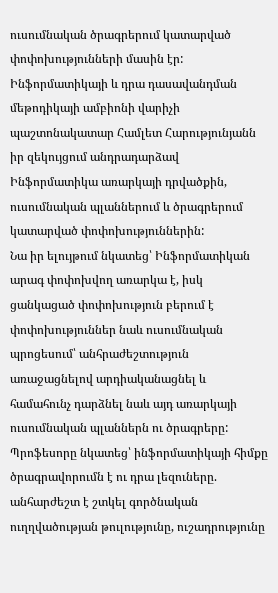ուսումնական ծրագրերում կատարված փոփոխությունների մասին էր:
Ինֆորմատիկայի և դրա դասավանդման մեթոդիկայի ամբիոնի վարիչի պաշտոնակատար Համլետ Հարությունյանն իր զեկույցում անդրադարձավ Ինֆորմատիկա առարկայի դրվածքին, ուսումնական պլաններում և ծրագրերում կատարված փոփոխություններին:
Նա իր ելույթում նկատեց՝ Ինֆորմատիկան արագ փոփոխվող առարկա է, իսկ ցանկացած փոփոխություն բերում է փոփոխություններ նաև ուսումնական պրոցեսում՝ անհրաժեշտություն առաջացնելով արդիականացնել և համահունչ դարձնել նաև այդ առարկայի ուսումնական պլաններն ու ծրագրերը:
Պրոֆեսորը նկատեց՝ ինֆորմատիկայի հիմքը ծրագրավորումն է ու դրա լեզուները. անհարժեշտ է շտկել գործնական ուղղվածության թուլությունը, ուշադրությունը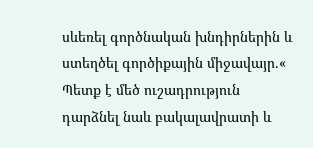սևեռել գործնական խնդիրներին և ստեղծել գործիքային միջավայր.« Պետք է մեծ ուշադրություն դարձնել նաև բակալավրատի և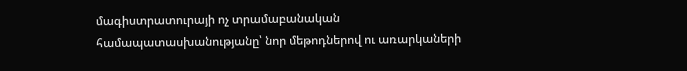մագիստրատուրայի ոչ տրամաբանական համապատասխանությանը՝ նոր մեթոդներով ու առարկաների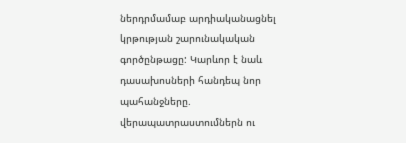ներդրմամաբ արդիականացնել կրթության շարունակական գործընթացը: Կարևոր է նաև դասախոսների հանդեպ նոր պահանջները. վերապատրաստումներն ու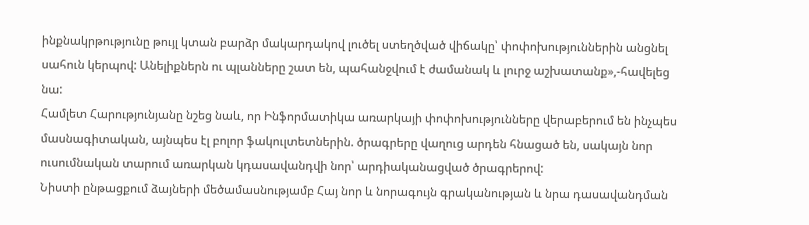ինքնակրթությունը թույլ կտան բարձր մակարդակով լուծել ստեղծված վիճակը՝ փոփոխություններին անցնել սահուն կերպով: Անելիքներն ու պլանները շատ են, պահանջվում է ժամանակ և լուրջ աշխատանք»,-հավելեց նա:
Համլետ Հարությունյանը նշեց նաև, որ Ինֆորմատիկա առարկայի փոփոխությունները վերաբերում են ինչպես մասնագիտական, այնպես էլ բոլոր ֆակուլտետներին. ծրագրերը վաղուց արդեն հնացած են, սակայն նոր ուսումնական տարում առարկան կդասավանդվի նոր՝ արդիականացված ծրագրերով:
Նիստի ընթացքում ձայների մեծամասնությամբ Հայ նոր և նորագույն գրականության և նրա դասավանդման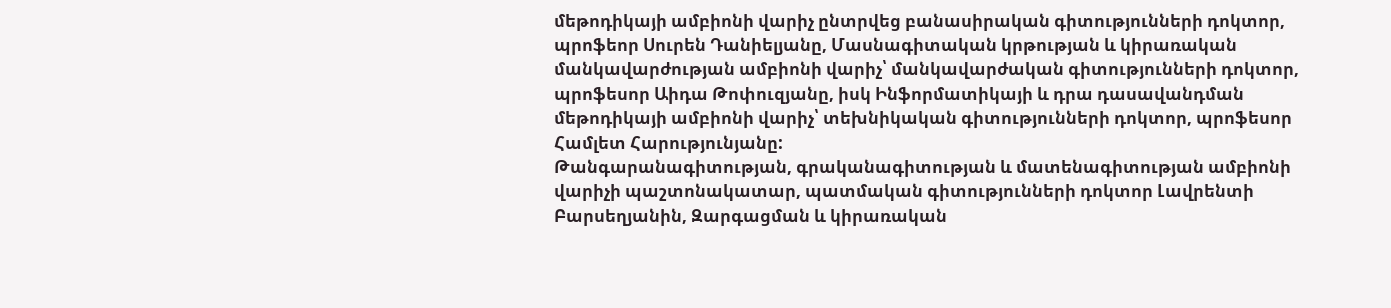մեթոդիկայի ամբիոնի վարիչ ընտրվեց բանասիրական գիտությունների դոկտոր, պրոֆեոր Սուրեն Դանիելյանը, Մասնագիտական կրթության և կիրառական մանկավարժության ամբիոնի վարիչ՝ մանկավարժական գիտությունների դոկտոր, պրոֆեսոր Աիդա Թոփուզյանը, իսկ Ինֆորմատիկայի և դրա դասավանդման մեթոդիկայի ամբիոնի վարիչ՝ տեխնիկական գիտությունների դոկտոր, պրոֆեսոր Համլետ Հարությունյանը:
Թանգարանագիտության, գրականագիտության և մատենագիտության ամբիոնի վարիչի պաշտոնակատար, պատմական գիտությունների դոկտոր Լավրենտի Բարսեղյանին, Զարգացման և կիրառական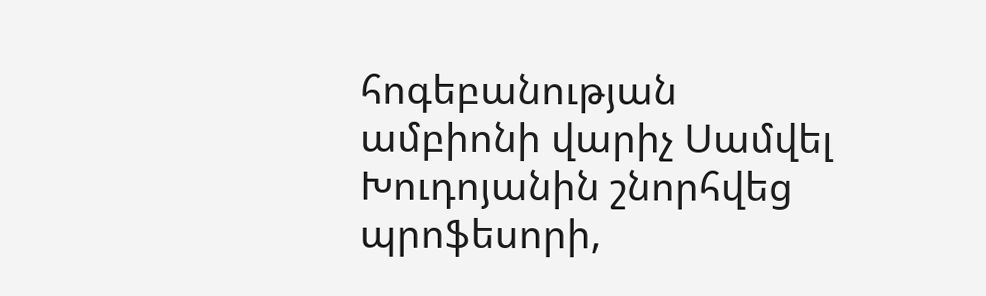հոգեբանության ամբիոնի վարիչ Սամվել Խուդոյանին շնորհվեց պրոֆեսորի,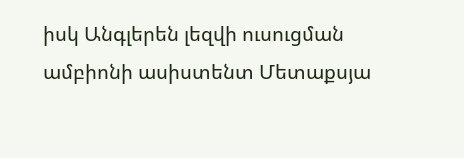իսկ Անգլերեն լեզվի ուսուցման ամբիոնի ասիստենտ Մետաքսյա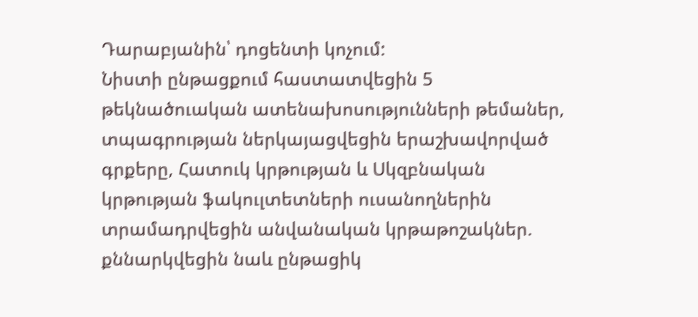Դարաբյանին՝ դոցենտի կոչում:
Նիստի ընթացքում հաստատվեցին 5 թեկնածուական ատենախոսությունների թեմաներ, տպագրության ներկայացվեցին երաշխավորված գրքերը, Հատուկ կրթության և Սկզբնական կրթության ֆակուլտետների ուսանողներին տրամադրվեցին անվանական կրթաթոշակներ. քննարկվեցին նաև ընթացիկ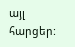այլ հարցեր: